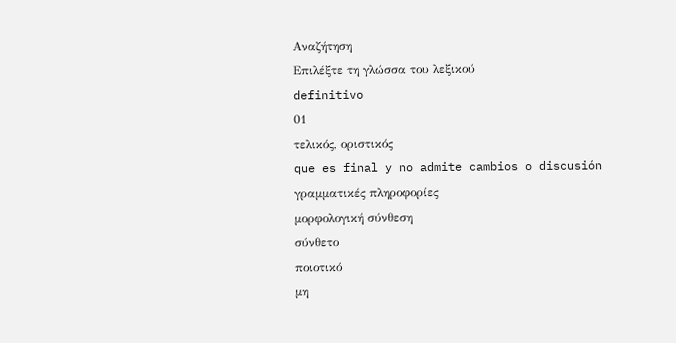Αναζήτηση
Επιλέξτε τη γλώσσα του λεξικού
definitivo
01
τελικός, οριστικός
que es final y no admite cambios o discusión
γραμματικές πληροφορίες
μορφολογική σύνθεση
σύνθετο
ποιοτικό
μη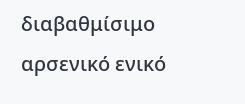διαβαθμίσιμο
αρσενικό ενικό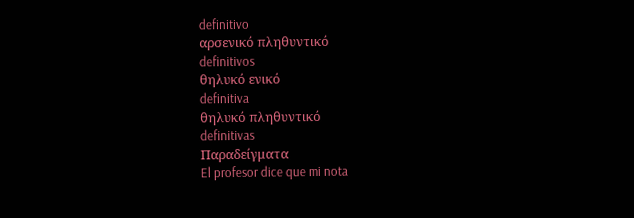definitivo
αρσενικό πληθυντικό
definitivos
θηλυκό ενικό
definitiva
θηλυκό πληθυντικό
definitivas
Παραδείγματα
El profesor dice que mi nota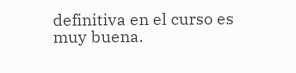definitiva en el curso es muy buena.